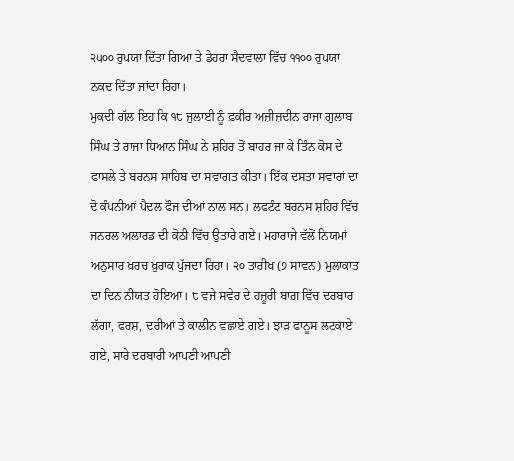੨੫੦੦ ਰੁਪਯਾ ਦਿੱਤਾ ਗਿਆ ਤੇ ਡੇਹਰਾ ਸੈਦਵਾਲਾ ਵਿੱਚ ੧੧੦੦ ਰੁਪਯਾ ਨਕਦ ਦਿੱਤਾ ਜਾਂਦਾ ਰਿਹਾ।
ਮੁਕਦੀ ਗੱਲ ਇਹ ਕਿ ੧੮ ਜੁਲਾਈ ਨੂੰ ਫ਼ਕੀਰ ਅਜ਼ੀਜ਼ਦੀਨ ਰਾਜਾ ਗੁਲਾਬ ਸਿੰਘ ਤੇ ਰਾਜਾ ਧਿਆਨ ਸਿੰਘ ਨੇ ਸ਼ਹਿਰ ਤੋਂ ਬਾਹਰ ਜਾ ਕੇ ਤਿੰਨ ਕੋਸ ਦੇ ਫਾਸਲੇ ਤੇ ਬਰਨਸ ਸਾਹਿਬ ਦਾ ਸਵਾਗਤ ਕੀਤਾ। ਇੱਕ ਦਸਤਾ ਸਵਾਰਾਂ ਦਾ ਦੋ ਕੰਪਨੀਆਂ ਪੈਦਲ ਫੌਜ ਦੀਆਂ ਨਾਲ ਸਨ। ਲਫਟੰਟ ਬਰਨਸ ਸ਼ਹਿਰ ਵਿੱਚ ਜਨਰਲ ਅਲਾਰਡ ਦੀ ਕੋਠੀ ਵਿੱਚ ਉਤਾਰੇ ਗਏ। ਮਹਾਰਾਜੇ ਵੱਲੋਂ ਨਿਯਮਾਂ ਅਨੁਸਾਰ ਖ਼ਰਚ ਖ਼ੁਰਾਕ ਪੁੱਜਦਾ ਰਿਹਾ। ੨੦ ਤਾਰੀਖ (੭ ਸਾਵਨ) ਮੁਲਾਕਾਤ ਦਾ ਦਿਨ ਨੀਯਤ ਹੋਇਆ। ੮ ਵਜੇ ਸਵੇਰ ਦੇ ਹਜ਼ੂਰੀ ਬਾਗ਼ ਵਿੱਚ ਦਰਬਾਰ ਲੱਗਾ, ਫਰਸ਼, ਦਰੀਆਂ ਤੇ ਕਾਲੀਨ ਵਛਾਏ ਗਏ। ਝਾੜ ਫਾਨੂਸ ਲਟਕਾਏ ਗਏ, ਸਾਰੇ ਦਰਬਾਰੀ ਆਪਣੀ ਆਪਣੀ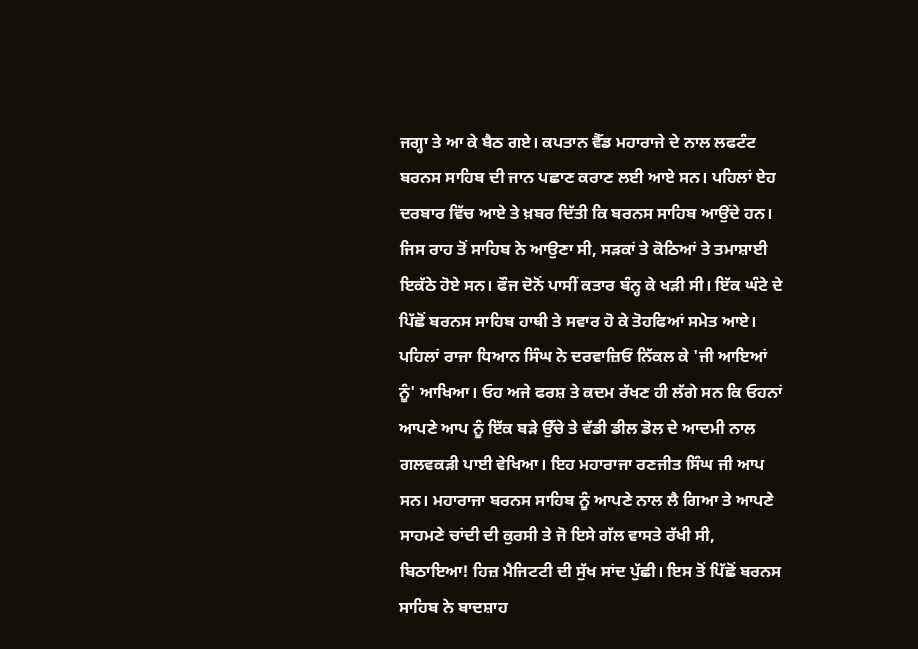ਜਗ੍ਹਾ ਤੇ ਆ ਕੇ ਬੈਠ ਗਏ। ਕਪਤਾਨ ਵੈੱਡ ਮਹਾਰਾਜੇ ਦੇ ਨਾਲ ਲਫਟੰਟ ਬਰਨਸ ਸਾਹਿਬ ਦੀ ਜਾਨ ਪਛਾਣ ਕਰਾਣ ਲਈ ਆਏ ਸਨ। ਪਹਿਲਾਂ ਏਹ ਦਰਬਾਰ ਵਿੱਚ ਆਏ ਤੇ ਖ਼ਬਰ ਦਿੱਤੀ ਕਿ ਬਰਨਸ ਸਾਹਿਬ ਆਉਂਦੇ ਹਨ। ਜਿਸ ਰਾਹ ਤੋਂ ਸਾਹਿਬ ਨੇ ਆਉਣਾ ਸੀ, ਸੜਕਾਂ ਤੇ ਕੋਠਿਆਂ ਤੇ ਤਮਾਸ਼ਾਈ ਇਕੱਠੇ ਹੋਏ ਸਨ। ਫੌਜ ਦੋਨੋਂ ਪਾਸੀਂ ਕਤਾਰ ਬੰਨ੍ਹ ਕੇ ਖੜੀ ਸੀ। ਇੱਕ ਘੰਟੇ ਦੇ ਪਿੱਛੋਂ ਬਰਨਸ ਸਾਹਿਬ ਹਾਥੀ ਤੇ ਸਵਾਰ ਹੋ ਕੇ ਤੋਹਫਿਆਂ ਸਮੇਤ ਆਏ। ਪਹਿਲਾਂ ਰਾਜਾ ਧਿਆਨ ਸਿੰਘ ਨੇ ਦਰਵਾਜ਼ਿਓਂ ਨਿੱਕਲ ਕੇ 'ਜੀ ਆਇਆਂ ਨੂੰ' ਆਖਿਆ। ਓਹ ਅਜੇ ਫਰਸ਼ ਤੇ ਕਦਮ ਰੱਖਣ ਹੀ ਲੱਗੇ ਸਨ ਕਿ ਓਹਨਾਂ ਆਪਣੇ ਆਪ ਨੂੰ ਇੱਕ ਬੜੇ ਉੱਚੇ ਤੇ ਵੱਡੀ ਡੀਲ ਡੋਲ ਦੇ ਆਦਮੀ ਨਾਲ ਗਲਵਕੜੀ ਪਾਈ ਵੇਖਿਆ। ਇਹ ਮਹਾਰਾਜਾ ਰਣਜੀਤ ਸਿੰਘ ਜੀ ਆਪ ਸਨ। ਮਹਾਰਾਜਾ ਬਰਨਸ ਸਾਹਿਬ ਨੂੰ ਆਪਣੇ ਨਾਲ ਲੈ ਗਿਆ ਤੇ ਆਪਣੇ ਸਾਹਮਣੇ ਚਾਂਦੀ ਦੀ ਕੁਰਸੀ ਤੇ ਜੋ ਇਸੇ ਗੱਲ ਵਾਸਤੇ ਰੱਖੀ ਸੀ, ਬਿਠਾਇਆ! ਹਿਜ਼ ਮੈਜਿਟਟੀ ਦੀ ਸੁੱਖ ਸਾਂਦ ਪੁੱਛੀ। ਇਸ ਤੋਂ ਪਿੱਛੋਂ ਬਰਨਸ ਸਾਹਿਬ ਨੇ ਬਾਦਸ਼ਾਹ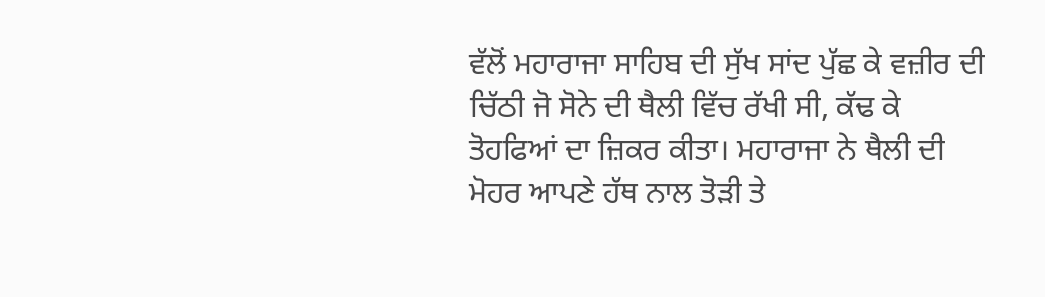ਵੱਲੋਂ ਮਹਾਰਾਜਾ ਸਾਹਿਬ ਦੀ ਸੁੱਖ ਸਾਂਦ ਪੁੱਛ ਕੇ ਵਜ਼ੀਰ ਦੀ ਚਿੱਠੀ ਜੋ ਸੋਨੇ ਦੀ ਥੈਲੀ ਵਿੱਚ ਰੱਖੀ ਸੀ, ਕੱਢ ਕੇ ਤੋਹਫਿਆਂ ਦਾ ਜ਼ਿਕਰ ਕੀਤਾ। ਮਹਾਰਾਜਾ ਨੇ ਥੈਲੀ ਦੀ ਮੋਹਰ ਆਪਣੇ ਹੱਥ ਨਾਲ ਤੋੜੀ ਤੇ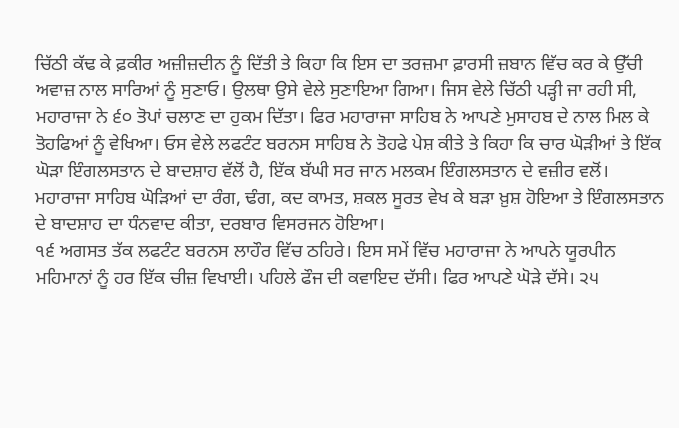ਚਿੱਠੀ ਕੱਢ ਕੇ ਫ਼ਕੀਰ ਅਜ਼ੀਜ਼ਦੀਨ ਨੂੰ ਦਿੱਤੀ ਤੇ ਕਿਹਾ ਕਿ ਇਸ ਦਾ ਤਰਜ਼ਮਾ ਫ਼ਾਰਸੀ ਜ਼ਬਾਨ ਵਿੱਚ ਕਰ ਕੇ ਉੱਚੀ ਅਵਾਜ਼ ਨਾਲ ਸਾਰਿਆਂ ਨੂੰ ਸੁਣਾਓ। ਉਲਥਾ ਉਸੇ ਵੇਲੇ ਸੁਣਾਇਆ ਗਿਆ। ਜਿਸ ਵੇਲੇ ਚਿੱਠੀ ਪੜ੍ਹੀ ਜਾ ਰਹੀ ਸੀ, ਮਹਾਰਾਜਾ ਨੇ ੬੦ ਤੋਪਾਂ ਚਲਾਣ ਦਾ ਹੁਕਮ ਦਿੱਤਾ। ਫਿਰ ਮਹਾਰਾਜਾ ਸਾਹਿਬ ਨੇ ਆਪਣੇ ਮੁਸਾਹਬ ਦੇ ਨਾਲ ਮਿਲ ਕੇ ਤੋਹਫਿਆਂ ਨੂੰ ਵੇਖਿਆ। ਓਸ ਵੇਲੇ ਲਫਟੰਟ ਬਰਨਸ ਸਾਹਿਬ ਨੇ ਤੋਹਫੇ ਪੇਸ਼ ਕੀਤੇ ਤੇ ਕਿਹਾ ਕਿ ਚਾਰ ਘੋੜੀਆਂ ਤੇ ਇੱਕ ਘੋੜਾ ਇੰਗਲਸਤਾਨ ਦੇ ਬਾਦਸ਼ਾਹ ਵੱਲੋਂ ਹੈ, ਇੱਕ ਬੱਘੀ ਸਰ ਜਾਨ ਮਲਕਮ ਇੰਗਲਸਤਾਨ ਦੇ ਵਜ਼ੀਰ ਵਲੋਂ। ਮਹਾਰਾਜਾ ਸਾਹਿਬ ਘੋੜਿਆਂ ਦਾ ਰੰਗ, ਢੰਗ, ਕਦ ਕਾਮਤ, ਸ਼ਕਲ ਸੂਰਤ ਵੇਖ ਕੇ ਬੜਾ ਖ਼ੁਸ਼ ਹੋਇਆ ਤੇ ਇੰਗਲਸਤਾਨ ਦੇ ਬਾਦਸ਼ਾਹ ਦਾ ਧੰਨਵਾਦ ਕੀਤਾ, ਦਰਬਾਰ ਵਿਸਰਜਨ ਹੋਇਆ।
੧੬ ਅਗਸਤ ਤੱਕ ਲਫਟੰਟ ਬਰਨਸ ਲਾਹੌਰ ਵਿੱਚ ਠਹਿਰੇ। ਇਸ ਸਮੇਂ ਵਿੱਚ ਮਹਾਰਾਜਾ ਨੇ ਆਪਨੇ ਯੂਰਪੀਨ ਮਹਿਮਾਨਾਂ ਨੂੰ ਹਰ ਇੱਕ ਚੀਜ਼ ਵਿਖਾਈ। ਪਹਿਲੇ ਫੌਜ ਦੀ ਕਵਾਇਦ ਦੱਸੀ। ਫਿਰ ਆਪਣੇ ਘੋੜੇ ਦੱਸੇ। ੨੫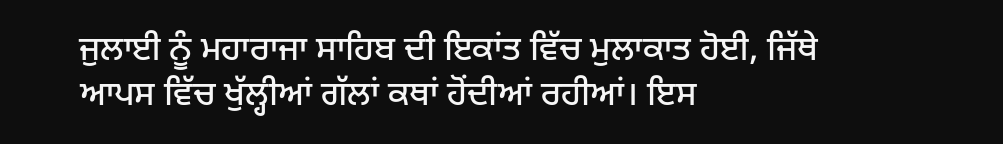ਜੁਲਾਈ ਨੂੰ ਮਹਾਰਾਜਾ ਸਾਹਿਬ ਦੀ ਇਕਾਂਤ ਵਿੱਚ ਮੁਲਾਕਾਤ ਹੋਈ, ਜਿੱਥੇ ਆਪਸ ਵਿੱਚ ਖੁੱਲ੍ਹੀਆਂ ਗੱਲਾਂ ਕਥਾਂ ਹੋਂਦੀਆਂ ਰਹੀਆਂ। ਇਸ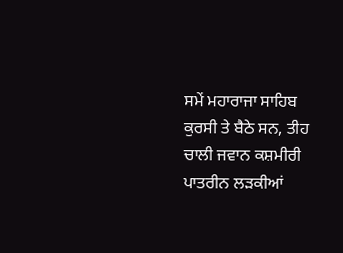ਸਮੇਂ ਮਹਾਰਾਜਾ ਸਾਹਿਬ ਕੁਰਸੀ ਤੇ ਬੈਠੇ ਸਨ, ਤੀਹ ਚਾਲੀ ਜਵਾਨ ਕਸ਼ਮੀਰੀ ਪਾਤਰੀਨ ਲੜਕੀਆਂ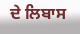ਦੇ ਲਿਬਾਸ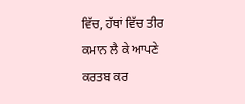ਵਿੱਚ, ਹੱਥਾਂ ਵਿੱਚ ਤੀਰ ਕਮਾਨ ਲੈ ਕੇ ਆਪਣੇ ਕਰਤਬ ਕਰ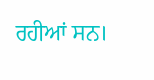ਰਹੀਆਂ ਸਨ।